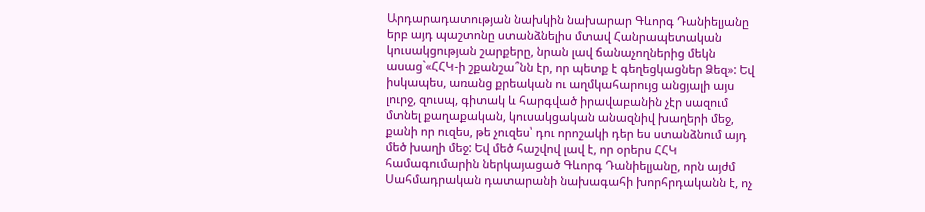Արդարադատության նախկին նախարար Գևորգ Դանիելյանը երբ այդ պաշտոնը ստանձնելիս մտավ Հանրապետական կուսակցության շարքերը, նրան լավ ճանաչողներից մեկն ասաց`«ՀՀԿ-ի շքանշա՞նն էր, որ պետք է գեղեցկացներ Ձեզ»: Եվ իսկապես, առանց քրեական ու աղմկահարույց անցյալի այս լուրջ, զուսպ, գիտակ և հարգված իրավաբանին չէր սազում մտնել քաղաքական, կուսակցական անազնիվ խաղերի մեջ, քանի որ ուզես, թե չուզես՝ դու որոշակի դեր ես ստանձնում այդ մեծ խաղի մեջ: Եվ մեծ հաշվով լավ է, որ օրերս ՀՀԿ համագումարին ներկայացած Գևորգ Դանիելյանը, որն այժմ Սահմադրական դատարանի նախագահի խորհրդականն է, ոչ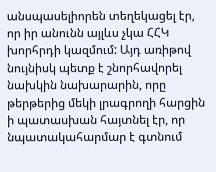անսպասելիորեն տեղեկացել էր, որ իր անունն այլևս չկա ՀՀԿ խորհրդի կազմում: Այդ առիթով նույնիսկ պետք է շնորհավորել նախկին նախարարին, որը թերթերից մեկի լրագրողի հարցին ի պատասխան հայտնել էր, որ նպատակահարմար է գտնում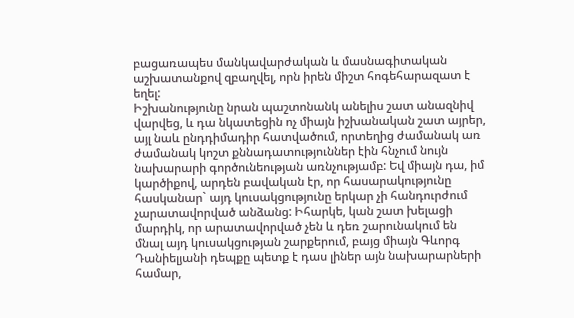բացառապես մանկավարժական և մասնագիտական աշխատանքով զբաղվել, որն իրեն միշտ հոգեհարազատ է եղել:
Իշխանությունը նրան պաշտոնանկ անելիս շատ անազնիվ վարվեց, և դա նկատեցին ոչ միայն իշխանական շատ այրեր, այլ նաև ընդդիմադիր հատվածում, որտեղից ժամանակ առ ժամանակ կոշտ քննադատություններ էին հնչում նույն նախարարի գործունեության առնչությամբ: Եվ միայն դա, իմ կարծիքով, արդեն բավական էր, որ հասարակությունը հասկանար` այդ կուսակցությունը երկար չի հանդուրժում չարատավորված անձանց: Իհարկե, կան շատ խելացի մարդիկ, որ արատավորված չեն և դեռ շարունակում են մնալ այդ կուսակցության շարքերում, բայց միայն Գևորգ Դանիելյանի դեպքը պետք է դաս լիներ այն նախարարների համար,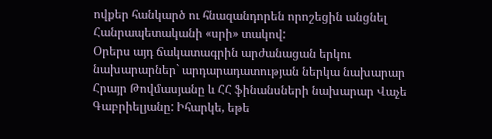ովքեր հանկարծ ու հնազանդորեն որոշեցին անցնել Հանրապետականի «սրի» տակով:
Օրերս այդ ճակատագրին արժանացան երկու նախարարներ` արդարադատության ներկա նախարար Հրայր Թովմասյանը և ՀՀ ֆինանսների նախարար Վաչե Գաբրիելյանը: Իհարկե, եթե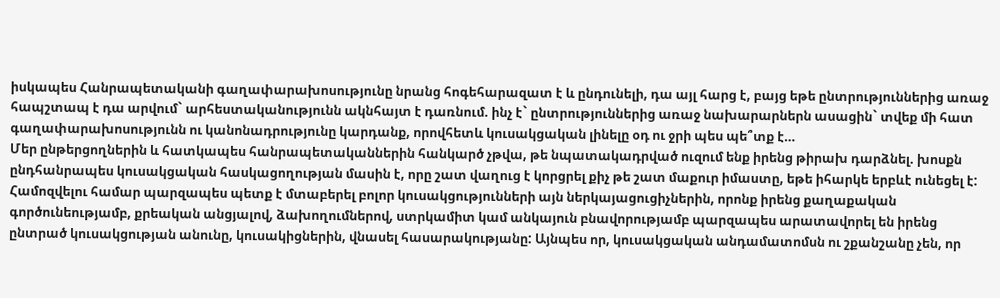իսկապես Հանրապետականի գաղափարախոսությունը նրանց հոգեհարազատ է և ընդունելի, դա այլ հարց է, բայց եթե ընտրություններից առաջ հապշտապ է դա արվում` արհեստականությունն ակնհայտ է դառնում. ինչ է` ընտրություններից առաջ նախարարներն ասացին` տվեք մի հատ գաղափարախոսությունն ու կանոնադրությունը կարդանք, որովհետև կուսակցական լինելը օդ ու ջրի պես պե՞տք է…
Մեր ընթերցողներին և հատկապես հանրապետականներին հանկարծ չթվա, թե նպատակադրված ուզում ենք իրենց թիրախ դարձնել. խոսքն ընդհանրապես կուսակցական հասկացողության մասին է, որը շատ վաղուց է կորցրել քիչ թե շատ մաքուր իմաստը, եթե իհարկե երբևէ ունեցել է: Համոզվելու համար պարզապես պետք է մտաբերել բոլոր կուսակցությունների այն ներկայացուցիչներին, որոնք իրենց քաղաքական գործունեությամբ, քրեական անցյալով, ձախողումներով, ստրկամիտ կամ անկայուն բնավորությամբ պարզապես արատավորել են իրենց ընտրած կուսակցության անունը, կուսակիցներին, վնասել հասարակությանը: Այնպես որ, կուսակցական անդամատոմսն ու շքանշանը չեն, որ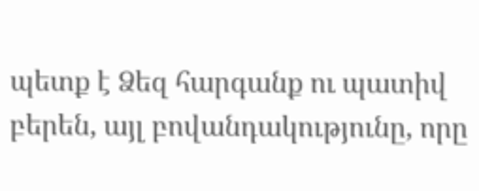պետք է Ձեզ հարգանք ու պատիվ բերեն, այլ բովանդակությունը, որը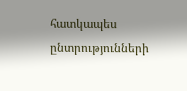հատկապես ընտրությունների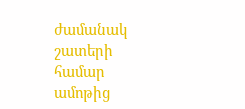ժամանակ շատերի համար ամոթից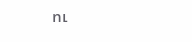ու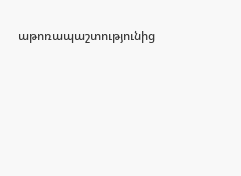աթոռապաշտությունից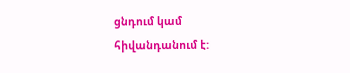ցնդում կամ հիվանդանում է: